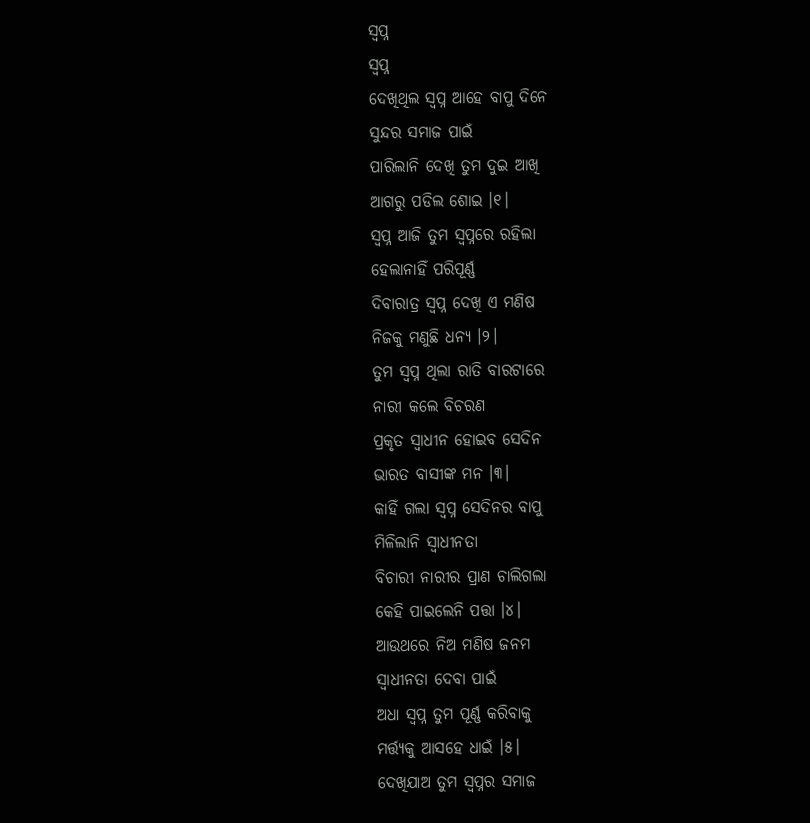ସ୍ବପ୍ନ
ସ୍ବପ୍ନ
ଦେଖିଥିଲ ସ୍ବପ୍ନ ଆହେ ବାପୁ ଦିନେ
ସୁନ୍ଦର ସମାଜ ପାଇଁ
ପାରିଲାନି ଦେଖି ତୁମ ଦୁଇ ଆଖି
ଆଗରୁ ପଡିଲ ଶୋଇ ।୧।
ସ୍ବପ୍ନ ଆଜି ତୁମ ସ୍ବପ୍ନରେ ରହିଲା
ହେଲାନାହିଁ ପରିପୂର୍ଣ୍ଣ
ଦିବାରାତ୍ର ସ୍ବପ୍ନ ଦେଖି ଏ ମଣିଷ
ନିଜକୁ ମଣୁଛି ଧନ୍ଯ ।୨।
ତୁମ ସ୍ବପ୍ନ ଥିଲା ରାତି ବାରଟାରେ
ନାରୀ କଲେ ବିଚରଣ
ପ୍ରକୃତ ସ୍ବାଧୀନ ହୋଇବ ସେଦିନ
ଭାରତ ବାସୀଙ୍କ ମନ ।୩।
କାହିଁ ଗଲା ସ୍ବପ୍ନ ସେଦିନର ବାପୁ
ମିଳିଲାନି ସ୍ବାଧୀନତା
ବିଚାରୀ ନାରୀର ପ୍ରାଣ ଚାଲିଗଲା
କେହି ପାଇଲେନି ପତ୍ତା ।୪।
ଆଉଥରେ ନିଅ ମଣିଷ ଜନମ
ସ୍ବାଧୀନତା ଦେବା ପାଇଁ
ଅଧା ସ୍ବପ୍ନ ତୁମ ପୂର୍ଣ୍ଣ କରିବାକୁ
ମର୍ତ୍ତ୍ୟକୁ ଆସହେ ଧାଇଁ ।୫।
ଦେଖିଯାଅ ତୁମ ସ୍ବପ୍ନର ସମାଜ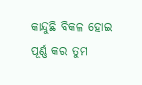କାନ୍ଦୁଛି ବିକଳ ହୋଇ
ପୂର୍ଣ୍ଣ କର ତୁମ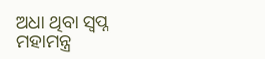ଅଧା ଥିବା ସ୍ବପ୍ନ
ମହାମନ୍ତ୍ର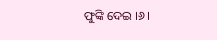ଫୁଙ୍କି ଦେଇ ।୬।